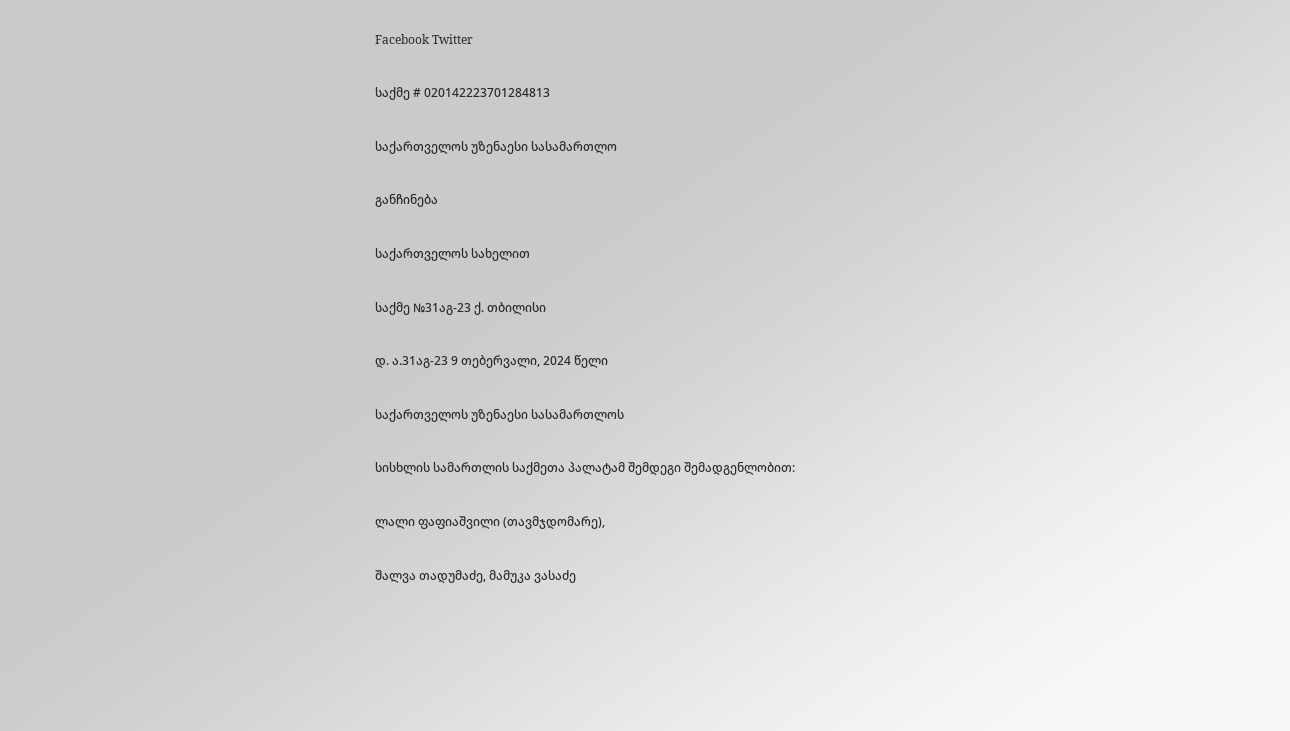Facebook Twitter

საქმე # 020142223701284813

საქართველოს უზენაესი სასამართლო

განჩინება

საქართველოს სახელით

საქმე №31აგ-23 ქ. თბილისი

დ. ა.31აგ-23 9 თებერვალი, 2024 წელი

საქართველოს უზენაესი სასამართლოს

სისხლის სამართლის საქმეთა პალატამ შემდეგი შემადგენლობით:

ლალი ფაფიაშვილი (თავმჯდომარე),

შალვა თადუმაძე, მამუკა ვასაძე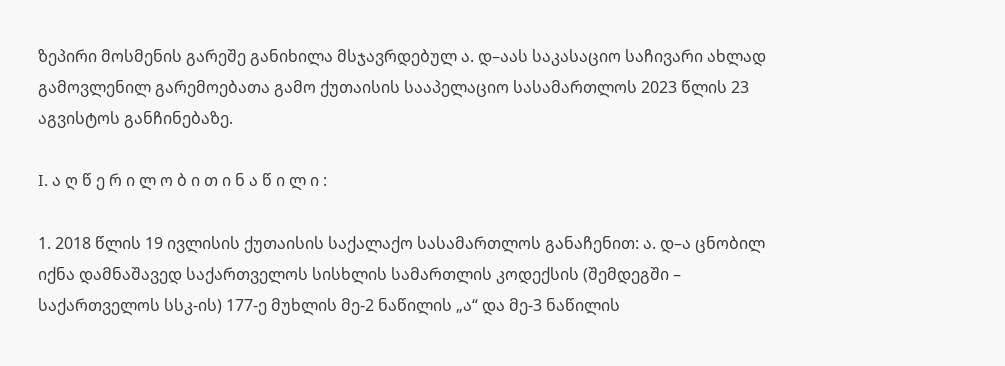ზეპირი მოსმენის გარეშე განიხილა მსჯავრდებულ ა. დ–აას საკასაციო საჩივარი ახლად გამოვლენილ გარემოებათა გამო ქუთაისის სააპელაციო სასამართლოს 2023 წლის 23 აგვისტოს განჩინებაზე.

I. ა ღ წ ე რ ი ლ ო ბ ი თ ი ნ ა წ ი ლ ი :

1. 2018 წლის 19 ივლისის ქუთაისის საქალაქო სასამართლოს განაჩენით: ა. დ–ა ცნობილ იქნა დამნაშავედ საქართველოს სისხლის სამართლის კოდექსის (შემდეგში – საქართველოს სსკ-ის) 177-ე მუხლის მე-2 ნაწილის „ა“ და მე-3 ნაწილის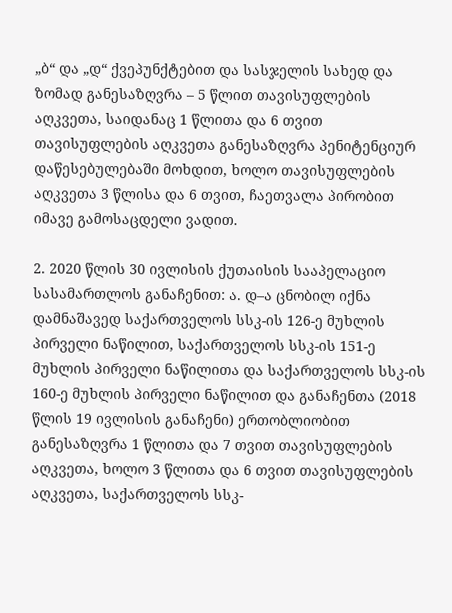„ბ“ და „დ“ ქვეპუნქტებით და სასჯელის სახედ და ზომად განესაზღვრა – 5 წლით თავისუფლების აღკვეთა, საიდანაც 1 წლითა და 6 თვით თავისუფლების აღკვეთა განესაზღვრა პენიტენციურ დაწესებულებაში მოხდით, ხოლო თავისუფლების აღკვეთა 3 წლისა და 6 თვით, ჩაეთვალა პირობით იმავე გამოსაცდელი ვადით.

2. 2020 წლის 30 ივლისის ქუთაისის სააპელაციო სასამართლოს განაჩენით: ა. დ–ა ცნობილ იქნა დამნაშავედ საქართველოს სსკ-ის 126-ე მუხლის პირველი ნაწილით, საქართველოს სსკ-ის 151-ე მუხლის პირველი ნაწილითა და საქართველოს სსკ-ის 160-ე მუხლის პირველი ნაწილით და განაჩენთა (2018 წლის 19 ივლისის განაჩენი) ერთობლიობით განესაზღვრა 1 წლითა და 7 თვით თავისუფლების აღკვეთა, ხოლო 3 წლითა და 6 თვით თავისუფლების აღკვეთა, საქართველოს სსკ-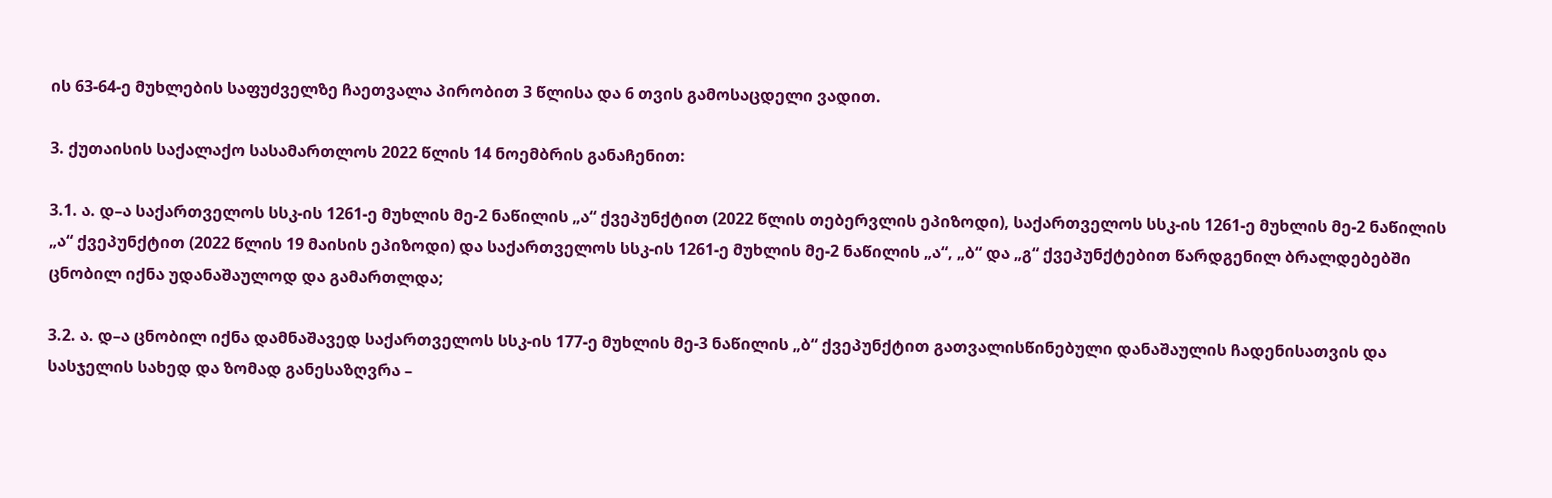ის 63-64-ე მუხლების საფუძველზე ჩაეთვალა პირობით 3 წლისა და 6 თვის გამოსაცდელი ვადით.

3. ქუთაისის საქალაქო სასამართლოს 2022 წლის 14 ნოემბრის განაჩენით:

3.1. ა. დ–ა საქართველოს სსკ-ის 1261-ე მუხლის მე-2 ნაწილის „ა“ ქვეპუნქტით (2022 წლის თებერვლის ეპიზოდი), საქართველოს სსკ-ის 1261-ე მუხლის მე-2 ნაწილის „ა“ ქვეპუნქტით (2022 წლის 19 მაისის ეპიზოდი) და საქართველოს სსკ-ის 1261-ე მუხლის მე-2 ნაწილის „ა“, „ბ“ და „გ“ ქვეპუნქტებით წარდგენილ ბრალდებებში ცნობილ იქნა უდანაშაულოდ და გამართლდა;

3.2. ა. დ–ა ცნობილ იქნა დამნაშავედ საქართველოს სსკ-ის 177-ე მუხლის მე-3 ნაწილის „ბ“ ქვეპუნქტით გათვალისწინებული დანაშაულის ჩადენისათვის და სასჯელის სახედ და ზომად განესაზღვრა –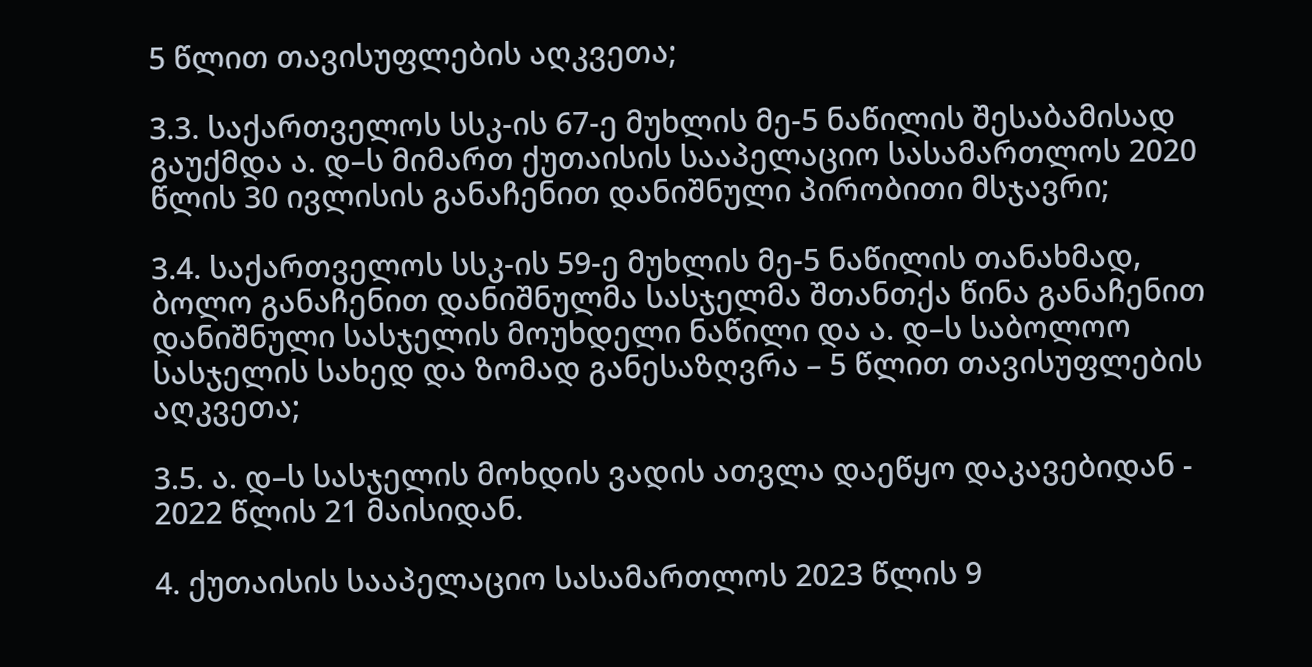5 წლით თავისუფლების აღკვეთა;

3.3. საქართველოს სსკ-ის 67-ე მუხლის მე-5 ნაწილის შესაბამისად გაუქმდა ა. დ–ს მიმართ ქუთაისის სააპელაციო სასამართლოს 2020 წლის 30 ივლისის განაჩენით დანიშნული პირობითი მსჯავრი;

3.4. საქართველოს სსკ-ის 59-ე მუხლის მე-5 ნაწილის თანახმად, ბოლო განაჩენით დანიშნულმა სასჯელმა შთანთქა წინა განაჩენით დანიშნული სასჯელის მოუხდელი ნაწილი და ა. დ–ს საბოლოო სასჯელის სახედ და ზომად განესაზღვრა – 5 წლით თავისუფლების აღკვეთა;

3.5. ა. დ–ს სასჯელის მოხდის ვადის ათვლა დაეწყო დაკავებიდან - 2022 წლის 21 მაისიდან.

4. ქუთაისის სააპელაციო სასამართლოს 2023 წლის 9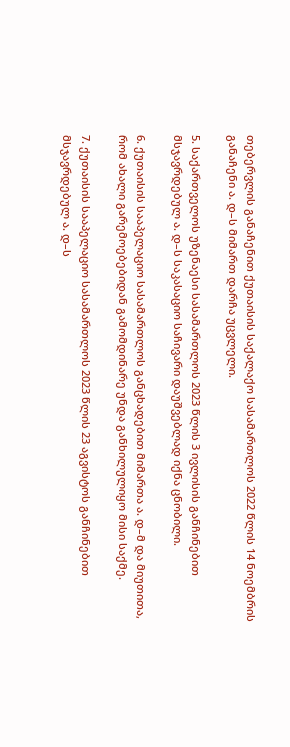თებერვლის განაჩენით ქუთაისის საქალაქო სასამართლოს 2022 წლის 14 ნოემბრის განაჩენი ა. დ–ს მიმართ დარჩა უცვლელი.

5. საქართველოს უზენაესი სასამართლოს 2023 წლის 3 ივლისის განჩინებით მსჯავრდებულ ა. დ–ს საკასაციო საჩივარი დაუშვებლად იქნა ცნობილი.

6. ქუთაისის სააპელაციო სასამართლოს განცხადებით მიმართა ა. დ–მ და მიუთითა, რომ ახალი გარემოებებიდან გამომდინარე უნდა განხილულიყო მისი საქმე.

7. ქუთაისის სააპელაციო სასამართლოს 2023 წლის 23 აგვისტოს განჩინებით მსჯავრდებულ ა. დ–ს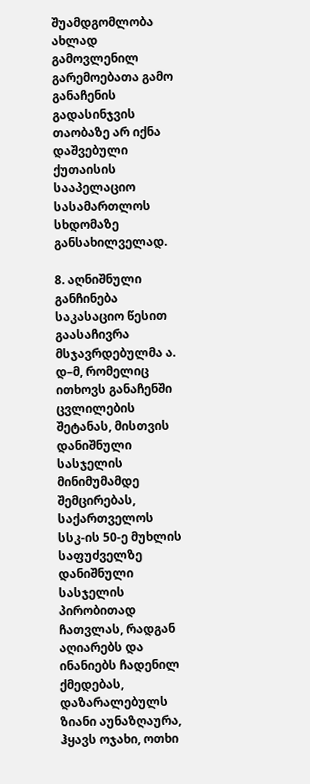შუამდგომლობა ახლად გამოვლენილ გარემოებათა გამო განაჩენის გადასინჯვის თაობაზე არ იქნა დაშვებული ქუთაისის სააპელაციო სასამართლოს სხდომაზე განსახილველად.

8. აღნიშნული განჩინება საკასაციო წესით გაასაჩივრა მსჯავრდებულმა ა. დ–მ, რომელიც ითხოვს განაჩენში ცვლილების შეტანას, მისთვის დანიშნული სასჯელის მინიმუმამდე შემცირებას, საქართველოს სსკ-ის 50-ე მუხლის საფუძველზე დანიშნული სასჯელის პირობითად ჩათვლას, რადგან აღიარებს და ინანიებს ჩადენილ ქმედებას, დაზარალებულს ზიანი აუნაზღაურა, ჰყავს ოჯახი, ოთხი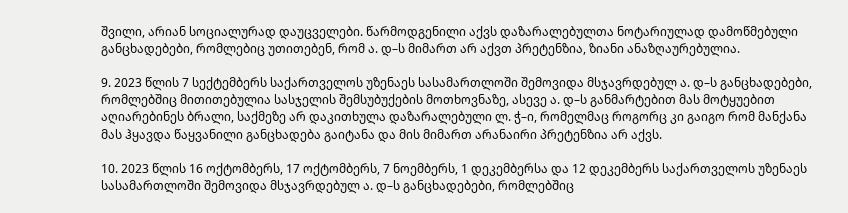შვილი, არიან სოციალურად დაუცველები. წარმოდგენილი აქვს დაზარალებულთა ნოტარიულად დამოწმებული განცხადებები, რომლებიც უთითებენ, რომ ა. დ–ს მიმართ არ აქვთ პრეტენზია, ზიანი ანაზღაურებულია.

9. 2023 წლის 7 სექტემბერს საქართველოს უზენაეს სასამართლოში შემოვიდა მსჯავრდებულ ა. დ–ს განცხადებები, რომლებშიც მითითებულია სასჯელის შემსუბუქების მოთხოვნაზე, ასევე ა. დ–ს განმარტებით მას მოტყუებით აღიარებინეს ბრალი, საქმეზე არ დაკითხულა დაზარალებული ლ. ჭ–ი, რომელმაც როგორც კი გაიგო რომ მანქანა მას ჰყავდა წაყვანილი განცხადება გაიტანა და მის მიმართ არანაირი პრეტენზია არ აქვს.

10. 2023 წლის 16 ოქტომბერს, 17 ოქტომბერს, 7 ნოემბერს, 1 დეკემბერსა და 12 დეკემბერს საქართველოს უზენაეს სასამართლოში შემოვიდა მსჯავრდებულ ა. დ–ს განცხადებები, რომლებშიც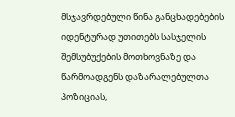მსჯავრდებული წინა განცხადებების იდენტურად უთითებს სასჯელის შემსუბუქების მოთხოვნაზე და წარმოადგენს დაზარალებულთა პოზიციას,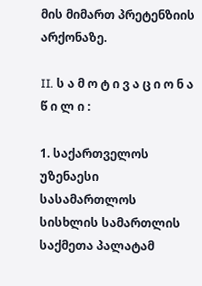მის მიმართ პრეტენზიის არქონაზე.

II. ს ა მ ო ტ ი ვ ა ც ი ო ნ ა წ ი ლ ი :

1. საქართველოს უზენაესი სასამართლოს სისხლის სამართლის საქმეთა პალატამ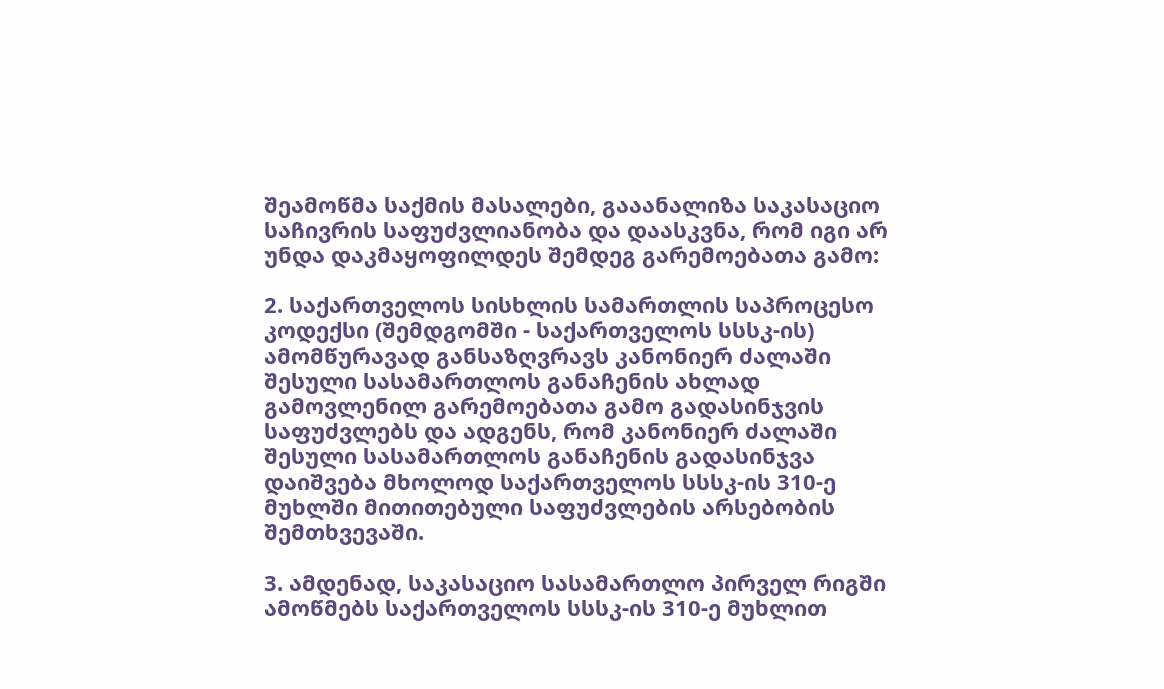შეამოწმა საქმის მასალები, გააანალიზა საკასაციო საჩივრის საფუძვლიანობა და დაასკვნა, რომ იგი არ უნდა დაკმაყოფილდეს შემდეგ გარემოებათა გამო:

2. საქართველოს სისხლის სამართლის საპროცესო კოდექსი (შემდგომში - საქართველოს სსსკ-ის) ამომწურავად განსაზღვრავს კანონიერ ძალაში შესული სასამართლოს განაჩენის ახლად გამოვლენილ გარემოებათა გამო გადასინჯვის საფუძვლებს და ადგენს, რომ კანონიერ ძალაში შესული სასამართლოს განაჩენის გადასინჯვა დაიშვება მხოლოდ საქართველოს სსსკ-ის 310-ე მუხლში მითითებული საფუძვლების არსებობის შემთხვევაში.

3. ამდენად, საკასაციო სასამართლო პირველ რიგში ამოწმებს საქართველოს სსსკ-ის 310-ე მუხლით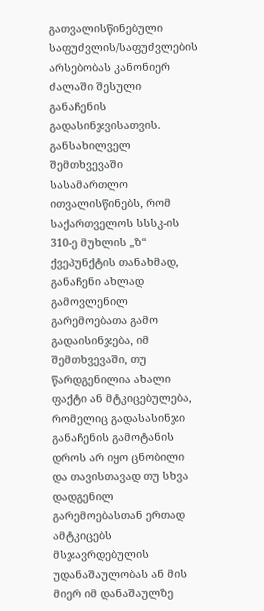გათვალისწინებული საფუძვლის/საფუძვლების არსებობას კანონიერ ძალაში შესული განაჩენის გადასინჯვისათვის. განსახილველ შემთხვევაში სასამართლო ითვალისწინებს, რომ საქართველოს სსსკ-ის 310-ე მუხლის „ზ“ ქვეპუნქტის თანახმად, განაჩენი ახლად გამოვლენილ გარემოებათა გამო გადაისინჯება, იმ შემთხვევაში, თუ წარდგენილია ახალი ფაქტი ან მტკიცებულება, რომელიც გადასასინჯი განაჩენის გამოტანის დროს არ იყო ცნობილი და თავისთავად თუ სხვა დადგენილ გარემოებასთან ერთად ამტკიცებს მსჯავრდებულის უდანაშაულობას ან მის მიერ იმ დანაშაულზე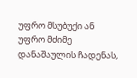უფრო მსუბუქი ან უფრო მძიმე დანაშაულის ჩადენას,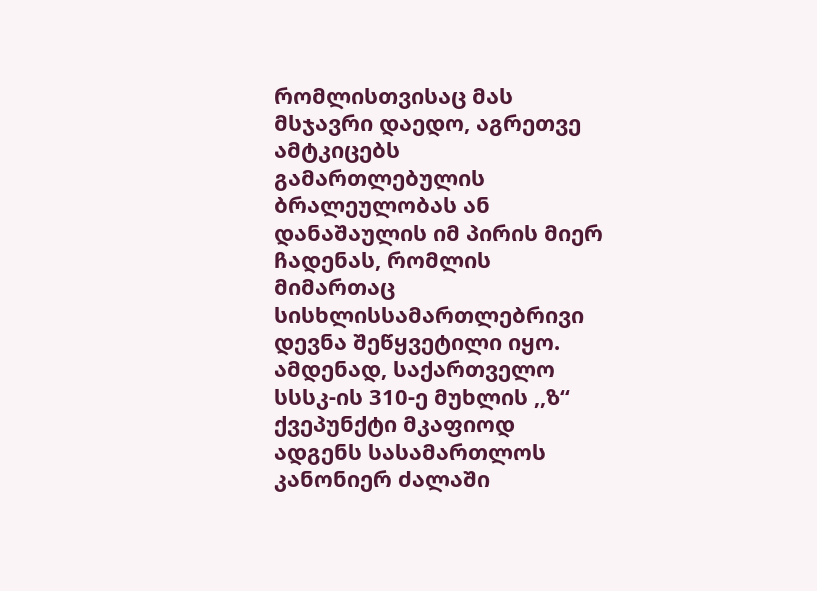რომლისთვისაც მას მსჯავრი დაედო, აგრეთვე ამტკიცებს გამართლებულის ბრალეულობას ან დანაშაულის იმ პირის მიერ ჩადენას, რომლის მიმართაც სისხლისსამართლებრივი დევნა შეწყვეტილი იყო. ამდენად, საქართველო სსსკ-ის 310-ე მუხლის ,,ზ“ ქვეპუნქტი მკაფიოდ ადგენს სასამართლოს კანონიერ ძალაში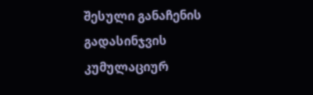შესული განაჩენის გადასინჯვის კუმულაციურ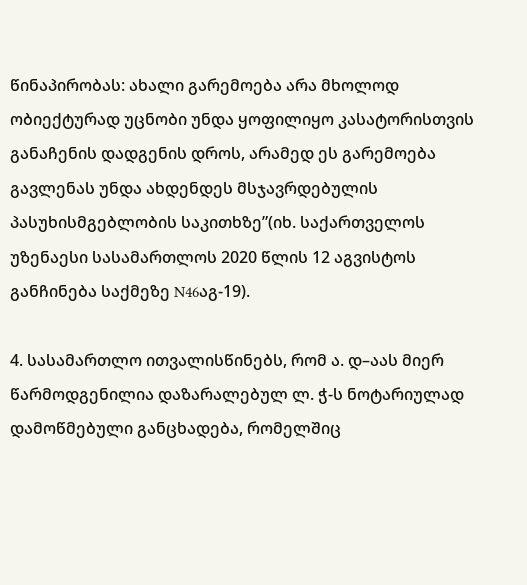წინაპირობას: ახალი გარემოება არა მხოლოდ ობიექტურად უცნობი უნდა ყოფილიყო კასატორისთვის განაჩენის დადგენის დროს, არამედ ეს გარემოება გავლენას უნდა ახდენდეს მსჯავრდებულის პასუხისმგებლობის საკითხზე”(იხ. საქართველოს უზენაესი სასამართლოს 2020 წლის 12 აგვისტოს განჩინება საქმეზე N46აგ-19).

4. სასამართლო ითვალისწინებს, რომ ა. დ–აას მიერ წარმოდგენილია დაზარალებულ ლ. ჭ-ს ნოტარიულად დამოწმებული განცხადება, რომელშიც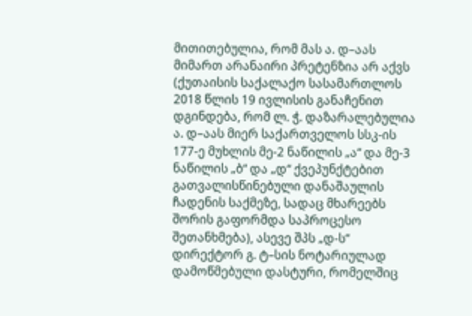მითითებულია, რომ მას ა. დ–აას მიმართ არანაირი პრეტენზია არ აქვს (ქუთაისის საქალაქო სასამართლოს 2018 წლის 19 ივლისის განაჩენით დგინდება, რომ ლ. ჭ. დაზარალებულია ა. დ–აას მიერ საქართველოს სსკ-ის 177-ე მუხლის მე-2 ნაწილის „ა“ და მე-3 ნაწილის „ბ“ და „დ“ ქვეპუნქტებით გათვალისწინებული დანაშაულის ჩადენის საქმეზე, სადაც მხარეებს შორის გაფორმდა საპროცესო შეთანხმება), ასევე შპს „დ-ს“ დირექტორ გ. ტ–სის ნოტარიულად დამოწმებული დასტური, რომელშიც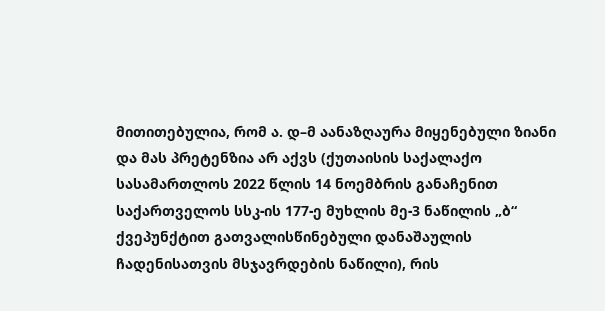მითითებულია, რომ ა. დ–მ აანაზღაურა მიყენებული ზიანი და მას პრეტენზია არ აქვს (ქუთაისის საქალაქო სასამართლოს 2022 წლის 14 ნოემბრის განაჩენით საქართველოს სსკ-ის 177-ე მუხლის მე-3 ნაწილის „ბ“ ქვეპუნქტით გათვალისწინებული დანაშაულის ჩადენისათვის მსჯავრდების ნაწილი), რის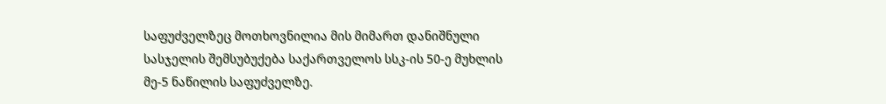საფუძველზეც მოთხოვნილია მის მიმართ დანიშნული სასჯელის შემსუბუქება საქართველოს სსკ-ის 50-ე მუხლის მე-5 ნაწილის საფუძველზე.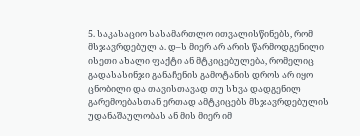5. საკასაციო სასამართლო ითვალისწინებს, რომ მსჯავრდებულ ა. დ–ს მიერ არ არის წარმოდგენილი ისეთი ახალი ფაქტი ან მტკიცებულება, რომელიც გადასასინჯი განაჩენის გამოტანის დროს არ იყო ცნობილი და თავისთავად თუ სხვა დადგენილ გარემოებასთან ერთად ამტკიცებს მსჯავრდებულის უდანაშაულობას ან მის მიერ იმ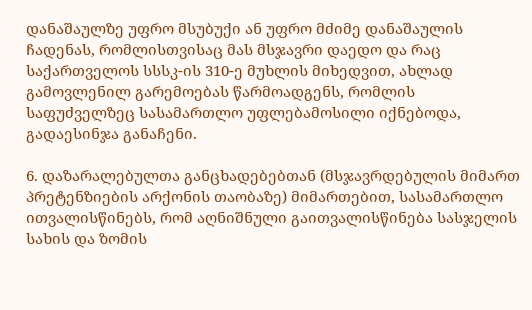დანაშაულზე უფრო მსუბუქი ან უფრო მძიმე დანაშაულის ჩადენას, რომლისთვისაც მას მსჯავრი დაედო და რაც საქართველოს სსსკ-ის 310-ე მუხლის მიხედვით, ახლად გამოვლენილ გარემოებას წარმოადგენს, რომლის საფუძველზეც სასამართლო უფლებამოსილი იქნებოდა, გადაესინჯა განაჩენი.

6. დაზარალებულთა განცხადებებთან (მსჯავრდებულის მიმართ პრეტენზიების არქონის თაობაზე) მიმართებით, სასამართლო ითვალისწინებს, რომ აღნიშნული გაითვალისწინება სასჯელის სახის და ზომის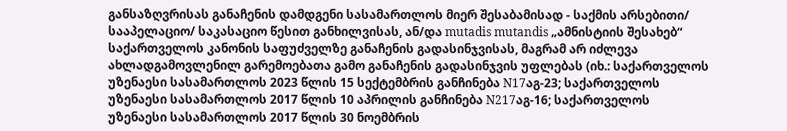განსაზღვრისას განაჩენის დამდგენი სასამართლოს მიერ შესაბამისად - საქმის არსებითი/ სააპელაციო/ საკასაციო წესით განხილვისას, ან/და mutadis mutandis „ამნისტიის შესახებ“ საქართველოს კანონის საფუძველზე განაჩენის გადასინჯვისას, მაგრამ არ იძლევა ახლადგამოვლენილ გარემოებათა გამო განაჩენის გადასინჯვის უფლებას (იხ.: საქართველოს უზენაესი სასამართლოს 2023 წლის 15 სექტემბრის განჩინება N17აგ-23; საქართველოს უზენაესი სასამართლოს 2017 წლის 10 აპრილის განჩინება N217აგ-16; საქართველოს უზენაესი სასამართლოს 2017 წლის 30 ნოემბრის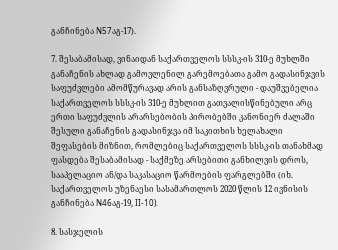განჩინება N57აგ-17).

7. შესაბამისად, ვინაიდან საქართველოს სსსკ-ის 310-ე მუხლში განაჩენის ახლად გამოვლენილ გარემოებათა გამო გადასინჯვის საფუძვლები ამომწურავად არის განსაზღვრული - დაუშვებელია საქართველოს სსსკ-ის 310-ე მუხლით გათვალისწინებული არც ერთი საფუძვლის არარსებობის პირობებში კანონიერ ძალაში შესული განაჩენის გადასინჯვა იმ საკითხის ხელახალი შეფასების მიზნით, რომლებიც საქართველოს სსსკ-ის თანახმად ფასდება შესაბამისად - საქმეზე არსებითი განხილვის დროს, სააპელაციო ან/და საკასაციო წარმოების ფარგლებში (იხ. საქართველოს უზენაესი სასამართლოს 2020 წლის 12 ივნისის განჩინება N46აგ-19, II-10).

8. სასჯელის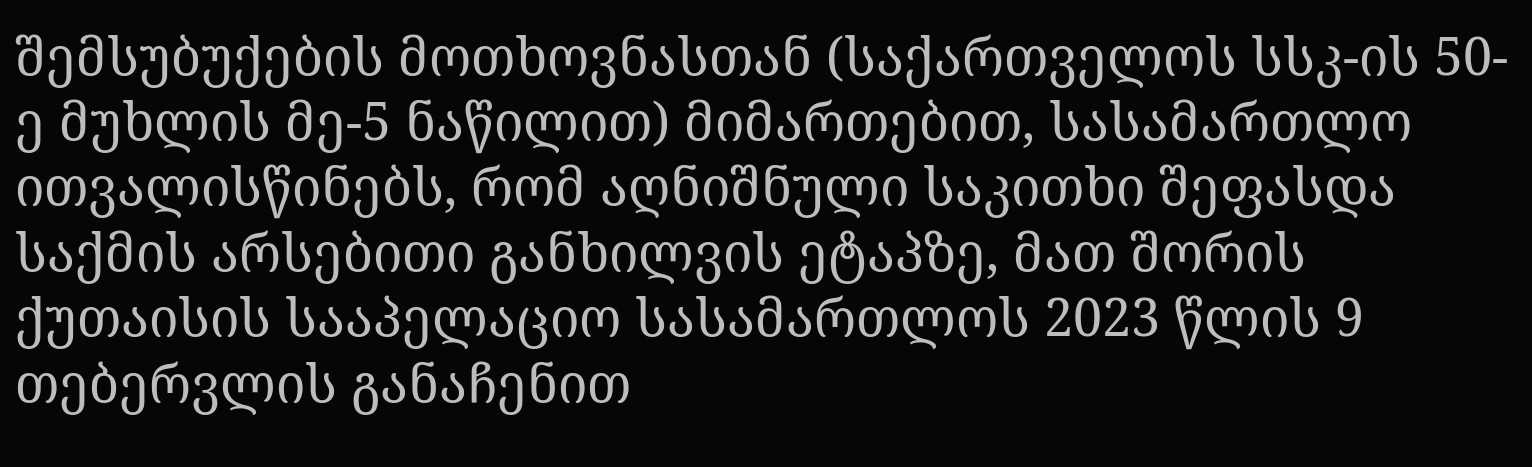შემსუბუქების მოთხოვნასთან (საქართველოს სსკ-ის 50-ე მუხლის მე-5 ნაწილით) მიმართებით, სასამართლო ითვალისწინებს, რომ აღნიშნული საკითხი შეფასდა საქმის არსებითი განხილვის ეტაპზე, მათ შორის ქუთაისის სააპელაციო სასამართლოს 2023 წლის 9 თებერვლის განაჩენით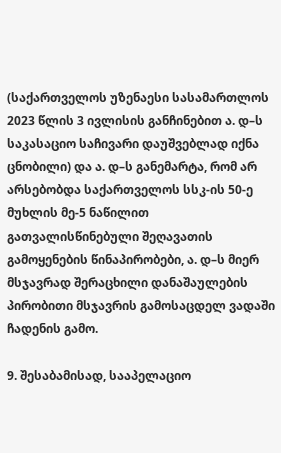(საქართველოს უზენაესი სასამართლოს 2023 წლის 3 ივლისის განჩინებით ა. დ–ს საკასაციო საჩივარი დაუშვებლად იქნა ცნობილი) და ა. დ–ს განემარტა, რომ არ არსებობდა საქართველოს სსკ-ის 50-ე მუხლის მე-5 ნაწილით გათვალისწინებული შეღავათის გამოყენების წინაპირობები, ა. დ–ს მიერ მსჯავრად შერაცხილი დანაშაულების პირობითი მსჯავრის გამოსაცდელ ვადაში ჩადენის გამო.

9. შესაბამისად, სააპელაციო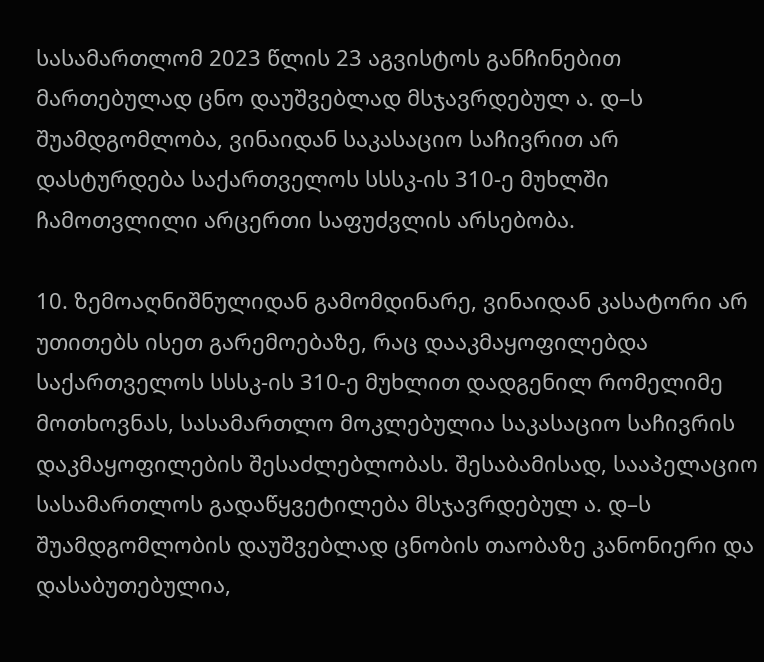სასამართლომ 2023 წლის 23 აგვისტოს განჩინებით მართებულად ცნო დაუშვებლად მსჯავრდებულ ა. დ–ს შუამდგომლობა, ვინაიდან საკასაციო საჩივრით არ დასტურდება საქართველოს სსსკ-ის 310-ე მუხლში ჩამოთვლილი არცერთი საფუძვლის არსებობა.

10. ზემოაღნიშნულიდან გამომდინარე, ვინაიდან კასატორი არ უთითებს ისეთ გარემოებაზე, რაც დააკმაყოფილებდა საქართველოს სსსკ-ის 310-ე მუხლით დადგენილ რომელიმე მოთხოვნას, სასამართლო მოკლებულია საკასაციო საჩივრის დაკმაყოფილების შესაძლებლობას. შესაბამისად, სააპელაციო სასამართლოს გადაწყვეტილება მსჯავრდებულ ა. დ–ს შუამდგომლობის დაუშვებლად ცნობის თაობაზე კანონიერი და დასაბუთებულია,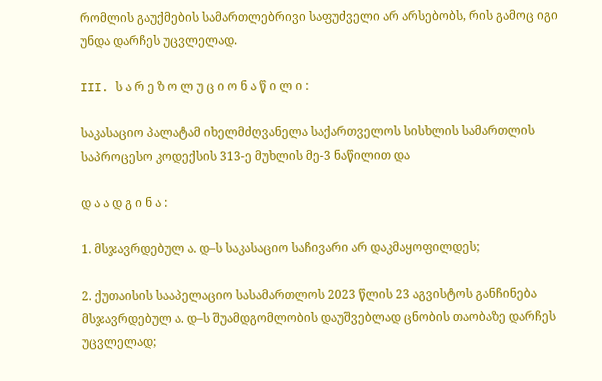რომლის გაუქმების სამართლებრივი საფუძველი არ არსებობს, რის გამოც იგი უნდა დარჩეს უცვლელად.

III. ს ა რ ე ზ ო ლ უ ც ი ო ნ ა წ ი ლ ი :

საკასაციო პალატამ იხელმძღვანელა საქართველოს სისხლის სამართლის საპროცესო კოდექსის 313-ე მუხლის მე-3 ნაწილით და

დ ა ა დ გ ი ნ ა :

1. მსჯავრდებულ ა. დ–ს საკასაციო საჩივარი არ დაკმაყოფილდეს;

2. ქუთაისის სააპელაციო სასამართლოს 2023 წლის 23 აგვისტოს განჩინება მსჯავრდებულ ა. დ–ს შუამდგომლობის დაუშვებლად ცნობის თაობაზე დარჩეს უცვლელად;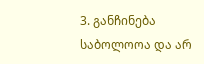3. განჩინება საბოლოოა და არ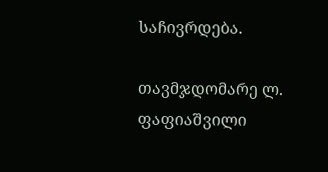საჩივრდება.

თავმჯდომარე ლ. ფაფიაშვილი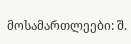მოსამართლეები: შ.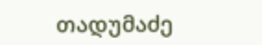თადუმაძე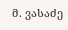მ. ვასაძე